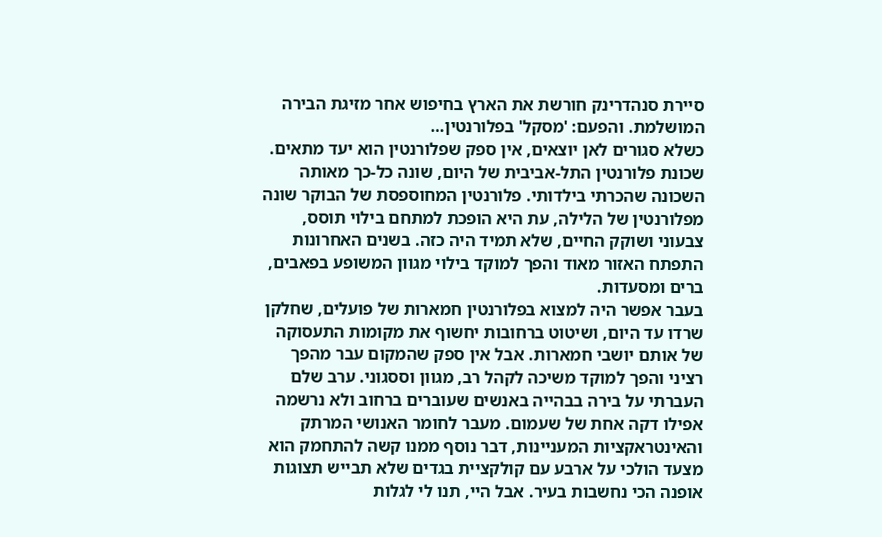סיירת סנהדרינק חורשת את הארץ בחיפוש אחר מזיגת הבירה המושלמת. והפעם: 'מסקל' בפלורנטין…
כשלא סגורים לאן יוצאים, אין ספק שפלורנטין הוא יעד מתאים. שכונת פלורנטין התל-אביבית של היום, שונה כל-כך מאותה השכונה שהכרתי בילדותי. פלורנטין המחוספסת של הבוקר שונה מפלורנטין של הלילה, עת היא הופכת למתחם בילוי תוסס, צבעוני ושוקק החיים, שלא תמיד היה כזה. בשנים האחרונות התפתח האזור מאוד והפך למוקד בילוי מגוון המשופע בפאבים, ברים ומסעדות.
בעבר אפשר היה למצוא בפלורנטין חמארות של פועלים, שחלקן שרדו עד היום, ושיטוט ברחובות יחשוף את מקומות התעסוקה של אותם יושבי חמארות. אבל אין ספק שהמקום עבר מהפך רציני והפך למוקד משיכה לקהל רב, מגוון וססגוני. ערב שלם העברתי על בירה בבהייה באנשים שעוברים ברחוב ולא נרשמה אפילו דקה אחת של שעמום. מעבר לחומר האנושי המרתק והאינטראקציות המעניינות, דבר נוסף ממנו קשה להתחמק הוא מצעד הולכי על ארבע עם קולקציית בגדים שלא תבייש תצוגות אופנה הכי נחשבות בעיר. אבל היי, תנו לי לגלות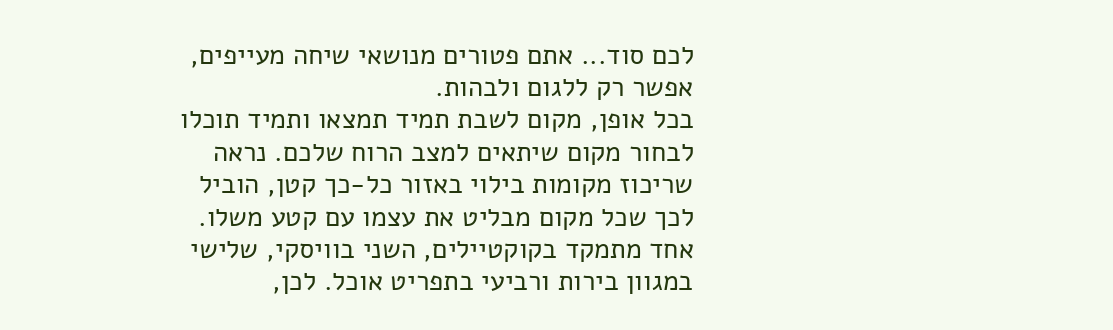לכם סוד... אתם פטורים מנושאי שיחה מעייפים, אפשר רק ללגום ולבהות.
בכל אופן, מקום לשבת תמיד תמצאו ותמיד תוכלו לבחור מקום שיתאים למצב הרוח שלכם. נראה שריכוז מקומות בילוי באזור כל-כך קטן, הוביל לכך שכל מקום מבליט את עצמו עם קטע משלו. אחד מתמקד בקוקטיילים, השני בוויסקי, שלישי במגוון בירות ורביעי בתפריט אוכל. לכן,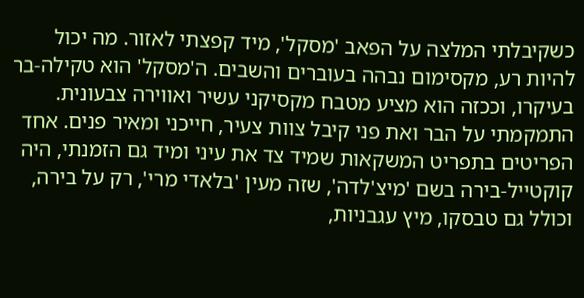כשקיבלתי המלצה על הפאב 'מסקל', מיד קפצתי לאזור. מה יכול להיות רע, מקסימום נבהה בעוברים והשבים. ה'מסקל' הוא טקילה-בר בעיקרו, וככזה הוא מציע מטבח מקסיקני עשיר ואווירה צבעונית.
התמקמתי על הבר ואת פני קיבל צוות צעיר, חייכני ומאיר פנים. אחד הפריטים בתפריט המשקאות שמיד צד את עיני ומיד גם הזמנתי, היה קוקטייל-בירה בשם 'מיצ'לדה', שזה מעין 'בלאדי מרי', רק על בירה, וכולל גם טבסקו, מיץ עגבניות,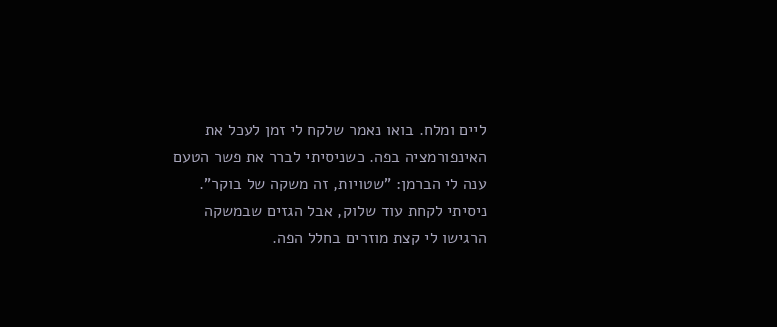ליים ומלח. בואו נאמר שלקח לי זמן לעכל את האינפורמציה בפה. כשניסיתי לברר את פשר הטעם ענה לי הברמן: "שטויות, זה משקה של בוקר". ניסיתי לקחת עוד שלוק, אבל הגזים שבמשקה הרגישו לי קצת מוזרים בחלל הפה.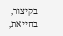בקיצור, בחייאת,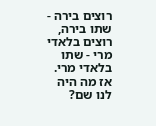רוצים בירה - שתו בירה, רוצים בלאדי מרי - שתו בלאדי מרי. אז מה היה לנו שם?